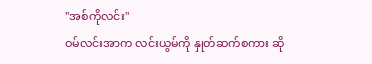"အစ်ကိုလင်း"
ဝမ်လင်းအာက လင်းယွမ်ကို နှုတ်ဆက်စကား ဆို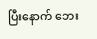ပြီးနောက် ဘေး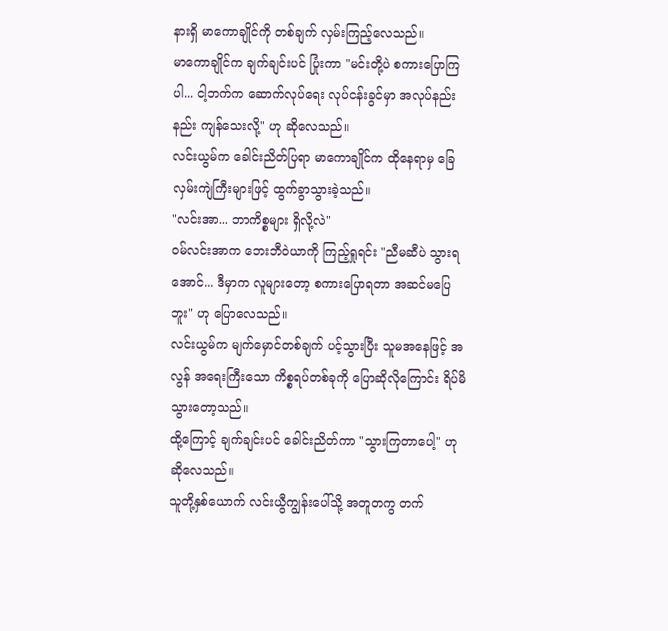နားရှိ မာကောချိုင်ကို တစ်ချက် လှမ်းကြည့်လေသည်။
မာကောချိုင်က ချက်ချင်းပင် ပြုံးကာ "မင်းတို့ပဲ စကားပြောကြပါ... ငါ့ဘက်က ဆောက်လုပ်ရေး လုပ်ငန်းခွင်မှာ အလုပ်နည်းနည်း ကျန်သေးလို့" ဟု ဆိုလေသည်။
လင်းယွမ်က ခေါင်းညိတ်ပြရာ မာကောချိုင်က ထိုနေရာမှ ခြေလှမ်းကျဲကြီးများဖြင့် ထွက်ခွာသွားခဲ့သည်။
"လင်းအာ... ဘာကိစ္စများ ရှိလို့လဲ"
ဝမ်လင်းအာက ဘေးဘီဝဲယာကို ကြည့်ရှုရင်း "ညီမဆီပဲ သွားရအောင်... ဒီမှာက လူများတော့ စကားပြောရတာ အဆင်မပြေဘူး" ဟု ပြောလေသည်။
လင်းယွမ်က မျက်မှောင်တစ်ချက် ပင့်သွားပြီး သူမအနေဖြင့် အလွန် အရေးကြီးသော ကိစ္စရပ်တစ်ခုကို ပြောဆိုလိုကြောင်း ရိပ်မိသွားတော့သည်။
ထို့ကြောင့် ချက်ချင်းပင် ခေါင်းညိတ်ကာ "သွားကြတာပေါ့" ဟု ဆိုလေသည်။
သူတို့နှစ်ယောက် လင်းယွီကျွန်းပေါ်သို့ အတူတကွ တက်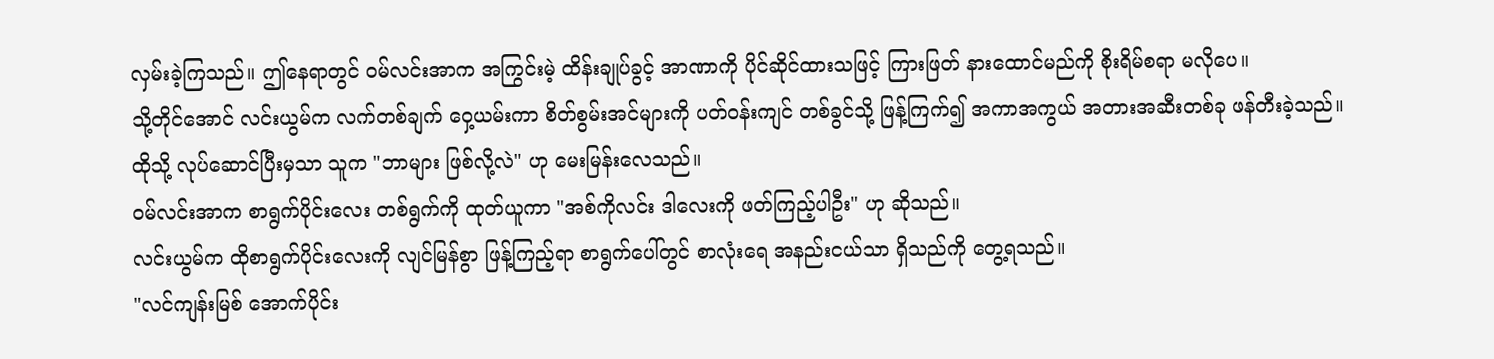လှမ်းခဲ့ကြသည်။ ဤနေရာတွင် ဝမ်လင်းအာက အကြွင်းမဲ့ ထိန်းချုပ်ခွင့် အာဏာကို ပိုင်ဆိုင်ထားသဖြင့် ကြားဖြတ် နားထောင်မည်ကို စိုးရိမ်စရာ မလိုပေ။
သို့တိုင်အောင် လင်းယွမ်က လက်တစ်ချက် ဝှေ့ယမ်းကာ စိတ်စွမ်းအင်များကို ပတ်ဝန်းကျင် တစ်ခွင်သို့ ဖြန့်ကြက်၍ အကာအကွယ် အတားအဆီးတစ်ခု ဖန်တီးခဲ့သည်။
ထိုသို့ လုပ်ဆောင်ပြီးမှသာ သူက "ဘာများ ဖြစ်လို့လဲ" ဟု မေးမြန်းလေသည်။
ဝမ်လင်းအာက စာရွက်ပိုင်းလေး တစ်ရွက်ကို ထုတ်ယူကာ "အစ်ကိုလင်း ဒါလေးကို ဖတ်ကြည့်ပါဦး" ဟု ဆိုသည်။
လင်းယွမ်က ထိုစာရွက်ပိုင်းလေးကို လျင်မြန်စွာ ဖြန့်ကြည့်ရာ စာရွက်ပေါ်တွင် စာလုံးရေ အနည်းငယ်သာ ရှိသည်ကို တွေ့ရသည်။
"လင်ကျန်းမြစ် အောက်ပိုင်း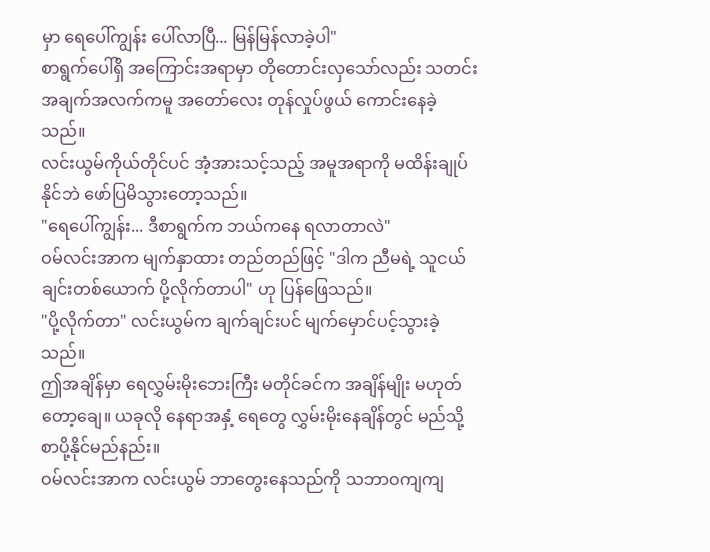မှာ ရေပေါ်ကျွန်း ပေါ်လာပြီ... မြန်မြန်လာခဲ့ပါ"
စာရွက်ပေါ်ရှိ အကြောင်းအရာမှာ တိုတောင်းလှသော်လည်း သတင်းအချက်အလက်ကမူ အတော်လေး တုန်လှုပ်ဖွယ် ကောင်းနေခဲ့သည်။
လင်းယွမ်ကိုယ်တိုင်ပင် အံ့အားသင့်သည့် အမူအရာကို မထိန်းချုပ်နိုင်ဘဲ ဖော်ပြမိသွားတော့သည်။
"ရေပေါ်ကျွန်း... ဒီစာရွက်က ဘယ်ကနေ ရလာတာလဲ"
ဝမ်လင်းအာက မျက်နှာထား တည်တည်ဖြင့် "ဒါက ညီမရဲ့ သူငယ်ချင်းတစ်ယောက် ပို့လိုက်တာပါ" ဟု ပြန်ဖြေသည်။
"ပို့လိုက်တာ" လင်းယွမ်က ချက်ချင်းပင် မျက်မှောင်ပင့်သွားခဲ့သည်။
ဤအချိန်မှာ ရေလွှမ်းမိုးဘေးကြီး မတိုင်ခင်က အချိန်မျိုး မဟုတ်တော့ချေ။ ယခုလို နေရာအနှံ့ ရေတွေ လွှမ်းမိုးနေချိန်တွင် မည်သို့ စာပို့နိုင်မည်နည်း။
ဝမ်လင်းအာက လင်းယွမ် ဘာတွေးနေသည်ကို သဘာဝကျကျ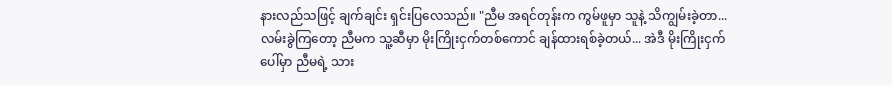နားလည်သဖြင့် ချက်ချင်း ရှင်းပြလေသည်။ "ညီမ အရင်တုန်းက ကွမ်ဖူမှာ သူနဲ့ သိကျွမ်းခဲ့တာ... လမ်းခွဲကြတော့ ညီမက သူ့ဆီမှာ မိုးကြိုးငှက်တစ်ကောင် ချန်ထားရစ်ခဲ့တယ်... အဲဒီ မိုးကြိုးငှက်ပေါ်မှာ ညီမရဲ့ သား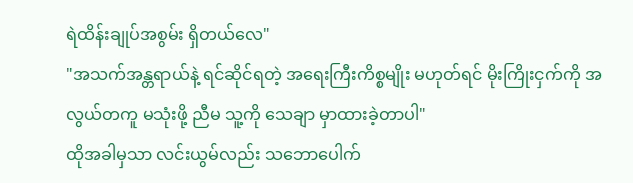ရဲထိန်းချုပ်အစွမ်း ရှိတယ်လေ"
"အသက်အန္တရာယ်နဲ့ ရင်ဆိုင်ရတဲ့ အရေးကြီးကိစ္စမျိုး မဟုတ်ရင် မိုးကြိုးငှက်ကို အလွယ်တကူ မသုံးဖို့ ညီမ သူ့ကို သေချာ မှာထားခဲ့တာပါ"
ထိုအခါမှသာ လင်းယွမ်လည်း သဘောပေါက်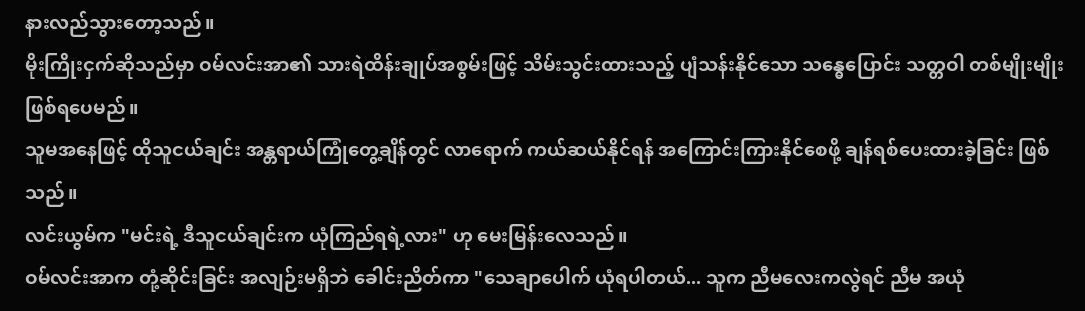နားလည်သွားတော့သည်။
မိုးကြိုးငှက်ဆိုသည်မှာ ဝမ်လင်းအာ၏ သားရဲထိန်းချုပ်အစွမ်းဖြင့် သိမ်းသွင်းထားသည့် ပျံသန်းနိုင်သော သန္ဓေပြောင်း သတ္တဝါ တစ်မျိုးမျိုး ဖြစ်ရပေမည်။
သူမအနေဖြင့် ထိုသူငယ်ချင်း အန္တရာယ်ကြုံတွေ့ချိန်တွင် လာရောက် ကယ်ဆယ်နိုင်ရန် အကြောင်းကြားနိုင်စေဖို့ ချန်ရစ်ပေးထားခဲ့ခြင်း ဖြစ်သည်။
လင်းယွမ်က "မင်းရဲ့ ဒီသူငယ်ချင်းက ယုံကြည်ရရဲ့လား" ဟု မေးမြန်းလေသည်။
ဝမ်လင်းအာက တုံ့ဆိုင်းခြင်း အလျဉ်းမရှိဘဲ ခေါင်းညိတ်ကာ "သေချာပေါက် ယုံရပါတယ်... သူက ညီမလေးကလွဲရင် ညီမ အယုံ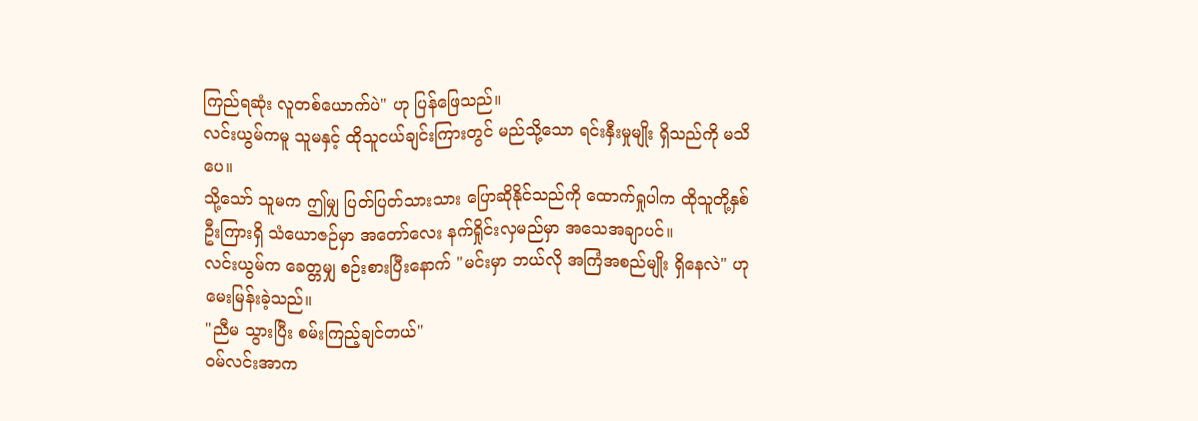ကြည်ရဆုံး လူတစ်ယောက်ပဲ" ဟု ပြန်ဖြေသည်။
လင်းယွမ်ကမူ သူမနှင့် ထိုသူငယ်ချင်းကြားတွင် မည်သို့သော ရင်းနှီးမှုမျိုး ရှိသည်ကို မသိပေ။
သို့သော် သူမက ဤမျှ ပြတ်ပြတ်သားသား ပြောဆိုနိုင်သည်ကို ထောက်ရှုပါက ထိုသူတို့နှစ်ဦးကြားရှိ သံယောဇဉ်မှာ အတော်လေး နက်ရှိုင်းလှမည်မှာ အသေအချာပင်။
လင်းယွမ်က ခေတ္တမျှ စဉ်းစားပြီးနောက် "မင်းမှာ ဘယ်လို အကြံအစည်မျိုး ရှိနေလဲ" ဟု မေးမြန်းခဲ့သည်။
"ညီမ သွားပြီး စမ်းကြည့်ချင်တယ်"
ဝမ်လင်းအာက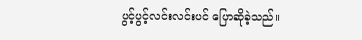ပွင့်ပွင့်လင်းလင်းပင် ပြောဆိုခဲ့သည်။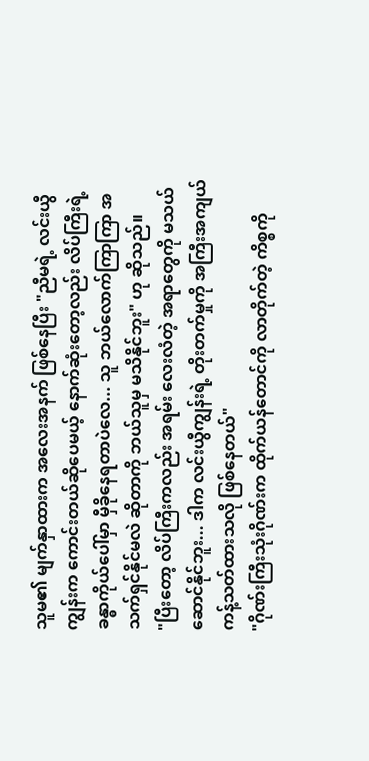သူမ၏ မျက်နှာထားက အလေးအနက် ဖြစ်နေပြီး "ညီမရဲ့ လင်းယွီကျွန်းက ကောင်းတယ်ဆိုပေမယ့် နောက်ဆုံးတော့လည်း လိပ်ကြီးရဲ့ ခန္ဓာကိုယ်ပေါ်မှာ မှီခိုနေရတာပဲလေ... သူ ဘယ်လောက်ကြာကြာ အသက်ရှင်နိုင်မလဲ ဆိုတာကို ဘယ်သူမှ မသိနိုင်ဘူး" ဟု ဆိုသည်။
"ပြီးတော့ လိပ်ကြီးကလည်း အရမ်း လေးလံတဲ့ အရာတွေကို မသယ်ဆောင်နိုင်ဘူး... ဒါက လင်းယွီကျွန်းရဲ့ တိုးတက်မှုကို အကြီးအကျယ် ကန့်သတ်ထားသလို ဖြစ်နေတယ်"
"ဂိုဏ်းကြီးသုံးဂိုဏ်းက ထိုက်ယန်တောင်ကို လာတိုက်တဲ့ ကိစ္စကို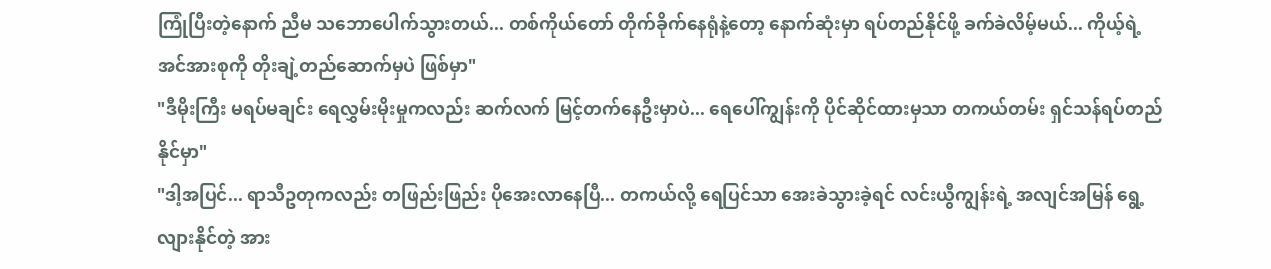ကြုံပြီးတဲ့နောက် ညီမ သဘောပေါက်သွားတယ်... တစ်ကိုယ်တော် တိုက်ခိုက်နေရုံနဲ့တော့ နောက်ဆုံးမှာ ရပ်တည်နိုင်ဖို့ ခက်ခဲလိမ့်မယ်... ကိုယ့်ရဲ့ အင်အားစုကို တိုးချဲ့တည်ဆောက်မှပဲ ဖြစ်မှာ"
"ဒီမိုးကြီး မရပ်မချင်း ရေလွှမ်းမိုးမှုကလည်း ဆက်လက် မြင့်တက်နေဦးမှာပဲ... ရေပေါ်ကျွန်းကို ပိုင်ဆိုင်ထားမှသာ တကယ်တမ်း ရှင်သန်ရပ်တည်နိုင်မှာ"
"ဒါ့အပြင်... ရာသီဥတုကလည်း တဖြည်းဖြည်း ပိုအေးလာနေပြီ... တကယ်လို့ ရေပြင်သာ အေးခဲသွားခဲ့ရင် လင်းယွီကျွန်းရဲ့ အလျင်အမြန် ရွေ့လျားနိုင်တဲ့ အား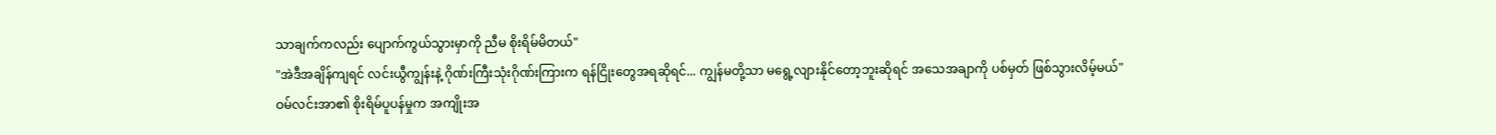သာချက်ကလည်း ပျောက်ကွယ်သွားမှာကို ညီမ စိုးရိမ်မိတယ်"
"အဲဒီအချိန်ကျရင် လင်းယွီကျွန်းနဲ့ ဂိုဏ်းကြီးသုံးဂိုဏ်းကြားက ရန်ငြိုးတွေအရဆိုရင်... ကျွန်မတို့သာ မရွေ့လျားနိုင်တော့ဘူးဆိုရင် အသေအချာကို ပစ်မှတ် ဖြစ်သွားလိမ့်မယ်"
ဝမ်လင်းအာ၏ စိုးရိမ်ပူပန်မှုက အကျိုးအ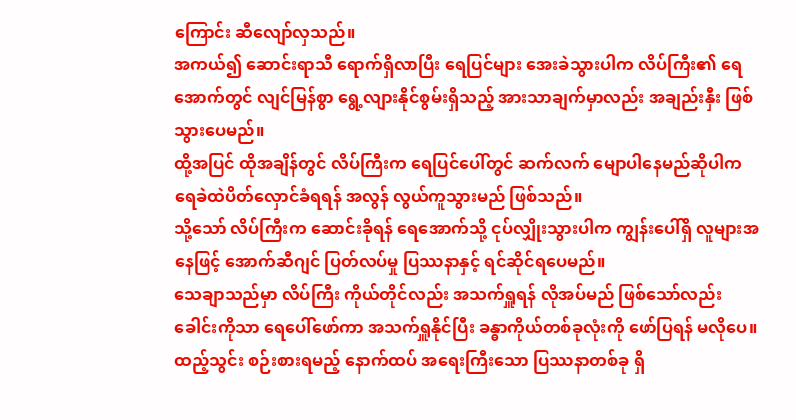ကြောင်း ဆီလျော်လှသည်။
အကယ်၍ ဆောင်းရာသီ ရောက်ရှိလာပြီး ရေပြင်များ အေးခဲသွားပါက လိပ်ကြီး၏ ရေအောက်တွင် လျင်မြန်စွာ ရွေ့လျားနိုင်စွမ်းရှိသည့် အားသာချက်မှာလည်း အချည်းနှီး ဖြစ်သွားပေမည်။
ထို့အပြင် ထိုအချိန်တွင် လိပ်ကြီးက ရေပြင်ပေါ်တွင် ဆက်လက် မျောပါနေမည်ဆိုပါက ရေခဲထဲပိတ်လှောင်ခံရရန် အလွန် လွယ်ကူသွားမည် ဖြစ်သည်။
သို့သော် လိပ်ကြီးက ဆောင်းခိုရန် ရေအောက်သို့ ငုပ်လျှိုးသွားပါက ကျွန်းပေါ်ရှိ လူများအနေဖြင့် အောက်ဆီဂျင် ပြတ်လပ်မှု ပြဿနာနှင့် ရင်ဆိုင်ရပေမည်။
သေချာသည်မှာ လိပ်ကြီး ကိုယ်တိုင်လည်း အသက်ရှူရန် လိုအပ်မည် ဖြစ်သော်လည်း ခေါင်းကိုသာ ရေပေါ်ဖော်ကာ အသက်ရှူနိုင်ပြီး ခန္ဓာကိုယ်တစ်ခုလုံးကို ဖော်ပြရန် မလိုပေ။
ထည့်သွင်း စဉ်းစားရမည့် နောက်ထပ် အရေးကြီးသော ပြဿနာတစ်ခု ရှိ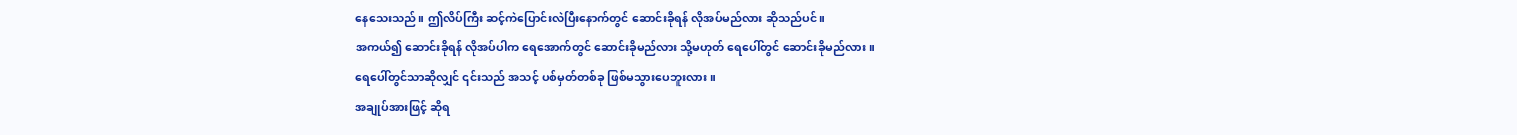နေသေးသည်။ ဤလိပ်ကြီး ဆင့်ကဲပြောင်းလဲပြီးနောက်တွင် ဆောင်းခိုရန် လိုအပ်မည်လား ဆိုသည်ပင်။
အကယ်၍ ဆောင်းခိုရန် လိုအပ်ပါက ရေအောက်တွင် ဆောင်းခိုမည်လား သို့မဟုတ် ရေပေါ်တွင် ဆောင်းခိုမည်လား။
ရေပေါ်တွင်သာဆိုလျှင် ၎င်းသည် အသင့် ပစ်မှတ်တစ်ခု ဖြစ်မသွားပေဘူးလား။
အချုပ်အားဖြင့် ဆိုရ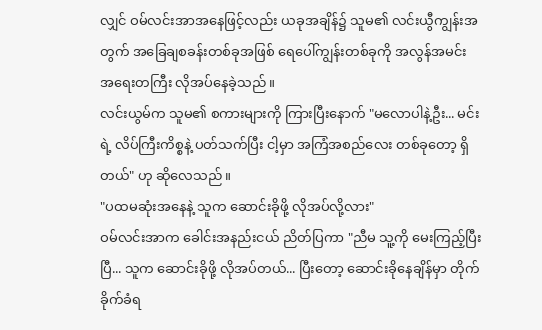လျှင် ဝမ်လင်းအာအနေဖြင့်လည်း ယခုအချိန်၌ သူမ၏ လင်းယွီကျွန်းအတွက် အခြေချစခန်းတစ်ခုအဖြစ် ရေပေါ်ကျွန်းတစ်ခုကို အလွန်အမင်း အရေးတကြီး လိုအပ်နေခဲ့သည်။
လင်းယွမ်က သူမ၏ စကားများကို ကြားပြီးနောက် "မလောပါနဲ့ဦး... မင်းရဲ့ လိပ်ကြီးကိစ္စနဲ့ ပတ်သက်ပြီး ငါ့မှာ အကြံအစည်လေး တစ်ခုတော့ ရှိတယ်" ဟု ဆိုလေသည်။
"ပထမဆုံးအနေနဲ့ သူက ဆောင်းခိုဖို့ လိုအပ်လို့လား"
ဝမ်လင်းအာက ခေါင်းအနည်းငယ် ညိတ်ပြကာ "ညီမ သူ့ကို မေးကြည့်ပြီးပြီ... သူက ဆောင်းခိုဖို့ လိုအပ်တယ်... ပြီးတော့ ဆောင်းခိုနေချိန်မှာ တိုက်ခိုက်ခံရ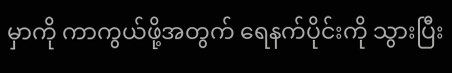မှာကို ကာကွယ်ဖို့အတွက် ရေနက်ပိုင်းကို သွားပြီး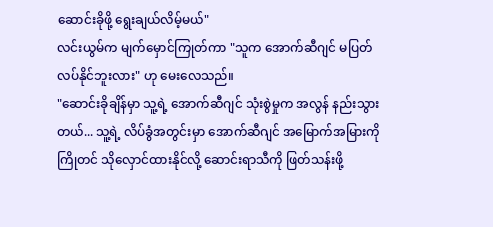ဆောင်းခိုဖို့ ရွေးချယ်လိမ့်မယ်"
လင်းယွမ်က မျက်မှောင်ကြုတ်ကာ "သူက အောက်ဆီဂျင် မပြတ်လပ်နိုင်ဘူးလား" ဟု မေးလေသည်။
"ဆောင်းခိုချိန်မှာ သူ့ရဲ့ အောက်ဆီဂျင် သုံးစွဲမှုက အလွန် နည်းသွားတယ်... သူ့ရဲ့ လိပ်ခွံအတွင်းမှာ အောက်ဆီဂျင် အမြောက်အမြားကို ကြိုတင် သိုလှောင်ထားနိုင်လို့ ဆောင်းရာသီကို ဖြတ်သန်းဖို့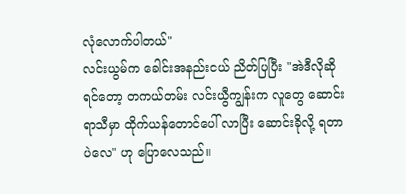လုံလောက်ပါတယ်"
လင်းယွမ်က ခေါင်းအနည်းငယ် ညိတ်ပြပြီး "အဲဒီလိုဆိုရင်တော့ တကယ်တမ်း လင်းယွီကျွန်းက လူတွေ ဆောင်းရာသီမှာ ထိုက်ယန်တောင်ပေါ် လာပြီး ဆောင်းခိုလို့ ရတာပဲလေ" ဟု ပြောလေသည်။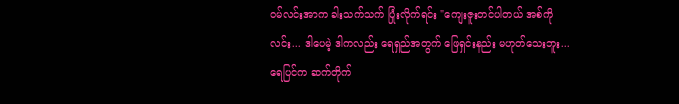ဝမ်လင်းအာက ခါးသက်သက် ပြုံးလိုက်ရင်း "ကျေးဇူးတင်ပါတယ် အစ်ကိုလင်း... ဒါပေမဲ့ ဒါကလည်း ရေရှည်အတွက် ဖြေရှင်းနည်း မဟုတ်သေးဘူး... ရေပြင်က ဆက်တိုက်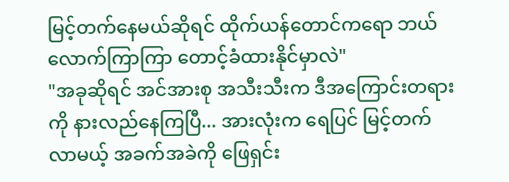မြင့်တက်နေမယ်ဆိုရင် ထိုက်ယန်တောင်ကရော ဘယ်လောက်ကြာကြာ တောင့်ခံထားနိုင်မှာလဲ"
"အခုဆိုရင် အင်အားစု အသီးသီးက ဒီအကြောင်းတရားကို နားလည်နေကြပြီ... အားလုံးက ရေပြင် မြင့်တက်လာမယ့် အခက်အခဲကို ဖြေရှင်း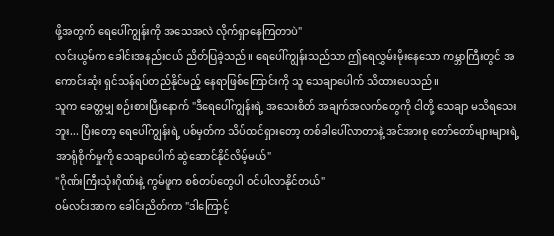ဖို့အတွက် ရေပေါ်ကျွန်းကို အသေအလဲ လိုက်ရှာနေကြတာပဲ"
လင်းယွမ်က ခေါင်းအနည်းငယ် ညိတ်ပြခဲ့သည်။ ရေပေါ်ကျွန်းသည်သာ ဤရေလွှမ်းမိုးနေသော ကမ္ဘာကြီးတွင် အကောင်းဆုံး ရှင်သန်ရပ်တည်နိုင်မည့် နေရာဖြစ်ကြောင်းကို သူ သေချာပေါက် သိထားပေသည်။
သူက ခေတ္တမျှ စဉ်းစားပြီးနောက် "ဒီရေပေါ်ကျွန်းရဲ့ အသေးစိတ် အချက်အလက်တွေကို ငါတို့ သေချာ မသိရသေးဘူး... ပြီးတော့ ရေပေါ်ကျွန်းရဲ့ ပစ်မှတ်က သိပ်ထင်ရှားတော့ တစ်ခါပေါ်လာတာနဲ့ အင်အားစု တော်တော်များများရဲ့ အာရုံစိုက်မှုကို သေချာပေါက် ဆွဲဆောင်နိုင်လိမ့်မယ်"
"ဂိုဏ်းကြီးသုံးဂိုဏ်းနဲ့ ကွမ်ဖူက စစ်တပ်တွေပါ ဝင်ပါလာနိုင်တယ်"
ဝမ်လင်းအာက ခေါင်းညိတ်ကာ "ဒါကြောင့်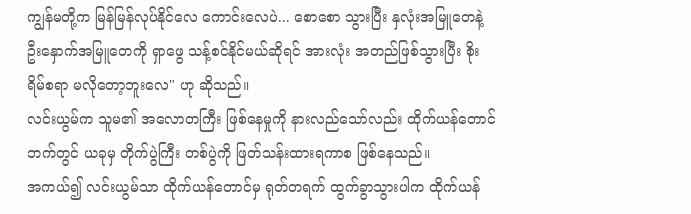ကျွန်မတို့က မြန်မြန်လုပ်နိုင်လေ ကောင်းလေပဲ... စောစော သွားပြီး နှလုံးအမြူတေနဲ့ ဦးနှောက်အမြူတေကို ရှာဖွေ သန့်စင်နိုင်မယ်ဆိုရင် အားလုံး အတည်ဖြစ်သွားပြီး စိုးရိမ်စရာ မလိုတော့ဘူးလေ" ဟု ဆိုသည်။
လင်းယွမ်က သူမ၏ အလောတကြီး ဖြစ်နေမှုကို နားလည်သော်လည်း ထိုက်ယန်တောင်ဘက်တွင် ယခုမှ တိုက်ပွဲကြီး တစ်ပွဲကို ဖြတ်သန်းထားရကာစ ဖြစ်နေသည်။
အကယ်၍ လင်းယွမ်သာ ထိုက်ယန်တောင်မှ ရုတ်တရက် ထွက်ခွာသွားပါက ထိုက်ယန်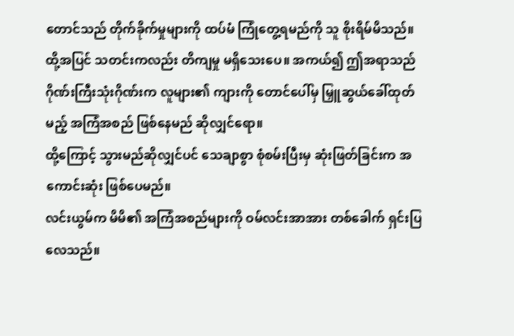တောင်သည် တိုက်ခိုက်မှုများကို ထပ်မံ ကြုံတွေ့ရမည်ကို သူ စိုးရိမ်မိသည်။
ထို့အပြင် သတင်းကလည်း တိကျမှု မရှိသေးပေ။ အကယ်၍ ဤအရာသည် ဂိုဏ်းကြီးသုံးဂိုဏ်းက လူများ၏ ကျားကို တောင်ပေါ်မှ မြှူဆွယ်ခေါ်ထုတ်မည့် အကြံအစည် ဖြစ်နေမည် ဆိုလျှင်ရော။
ထို့ကြောင့် သွားမည်ဆိုလျှင်ပင် သေချာစွာ စုံစမ်းပြီးမှ ဆုံးဖြတ်ခြင်းက အကောင်းဆုံး ဖြစ်ပေမည်။
လင်းယွမ်က မိမိ၏ အကြံအစည်များကို ဝမ်လင်းအာအား တစ်ခေါက် ရှင်းပြလေသည်။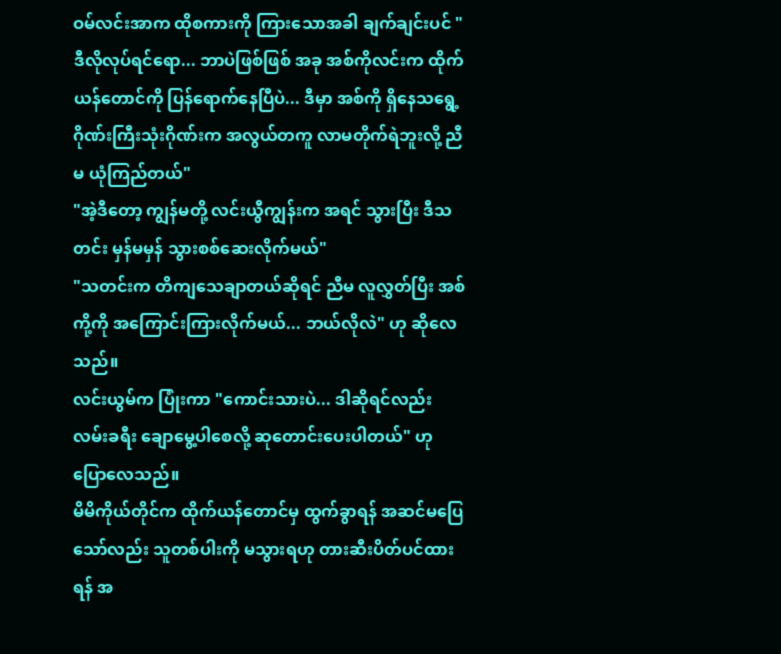ဝမ်လင်းအာက ထိုစကားကို ကြားသောအခါ ချက်ချင်းပင် "ဒီလိုလုပ်ရင်ရော... ဘာပဲဖြစ်ဖြစ် အခု အစ်ကိုလင်းက ထိုက်ယန်တောင်ကို ပြန်ရောက်နေပြီပဲ... ဒီမှာ အစ်ကို ရှိနေသရွေ့ ဂိုဏ်းကြီးသုံးဂိုဏ်းက အလွယ်တကူ လာမတိုက်ရဲဘူးလို့ ညီမ ယုံကြည်တယ်"
"အဲ့ဒီတော့ ကျွန်မတို့ လင်းယွီကျွန်းက အရင် သွားပြီး ဒီသတင်း မှန်မမှန် သွားစစ်ဆေးလိုက်မယ်"
"သတင်းက တိကျသေချာတယ်ဆိုရင် ညီမ လူလွှတ်ပြီး အစ်ကို့ကို အကြောင်းကြားလိုက်မယ်... ဘယ်လိုလဲ" ဟု ဆိုလေသည်။
လင်းယွမ်က ပြုံးကာ "ကောင်းသားပဲ... ဒါဆိုရင်လည်း လမ်းခရီး ချောမွေ့ပါစေလို့ ဆုတောင်းပေးပါတယ်" ဟု ပြောလေသည်။
မိမိကိုယ်တိုင်က ထိုက်ယန်တောင်မှ ထွက်ခွာရန် အဆင်မပြေသော်လည်း သူတစ်ပါးကို မသွားရဟု တားဆီးပိတ်ပင်ထားရန် အ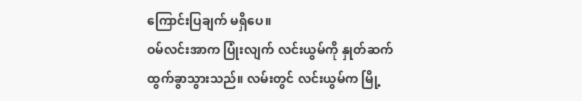ကြောင်းပြချက် မရှိပေ။
ဝမ်လင်းအာက ပြုံးလျက် လင်းယွမ်ကို နှုတ်ဆက် ထွက်ခွာသွားသည်။ လမ်းတွင် လင်းယွမ်က မြို့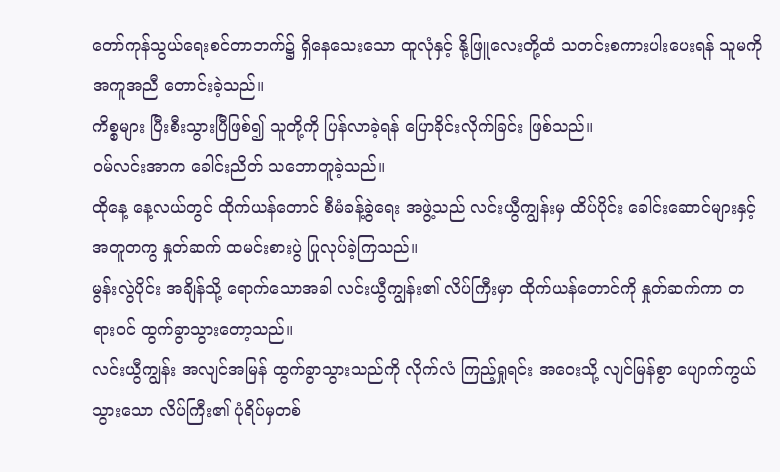တော်ကုန်သွယ်ရေးစင်တာဘက်၌ ရှိနေသေးသော ထူလုံနှင့် နို့ဖြူလေးတို့ထံ သတင်းစကားပါးပေးရန် သူမကို အကူအညီ တောင်းခဲ့သည်။
ကိစ္စများ ပြီးစီးသွားပြီဖြစ်၍ သူတို့ကို ပြန်လာခဲ့ရန် ပြောခိုင်းလိုက်ခြင်း ဖြစ်သည်။
ဝမ်လင်းအာက ခေါင်းညိတ် သဘောတူခဲ့သည်။
ထိုနေ့ နေ့လယ်တွင် ထိုက်ယန်တောင် စီမံခန့်ခွဲရေး အဖွဲ့သည် လင်းယွီကျွန်းမှ ထိပ်ပိုင်း ခေါင်းဆောင်များနှင့် အတူတကွ နှုတ်ဆက် ထမင်းစားပွဲ ပြုလုပ်ခဲ့ကြသည်။
မွန်းလွဲပိုင်း အချိန်သို့ ရောက်သောအခါ လင်းယွီကျွန်း၏ လိပ်ကြီးမှာ ထိုက်ယန်တောင်ကို နှုတ်ဆက်ကာ တရားဝင် ထွက်ခွာသွားတော့သည်။
လင်းယွီကျွန်း အလျင်အမြန် ထွက်ခွာသွားသည်ကို လိုက်လံ ကြည့်ရှုရင်း အဝေးသို့ လျင်မြန်စွာ ပျောက်ကွယ်သွားသော လိပ်ကြီး၏ ပုံရိပ်မှတစ်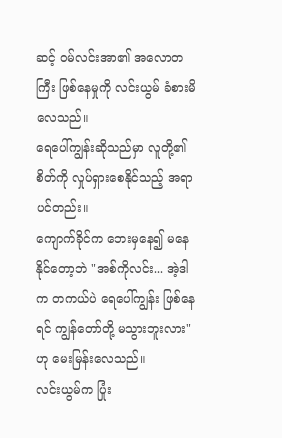ဆင့် ဝမ်လင်းအာ၏ အလောတကြီး ဖြစ်နေမှုကို လင်းယွမ် ခံစားမိလေသည်။
ရေပေါ်ကျွန်းဆိုသည်မှာ လူတို့၏ စိတ်ကို လှုပ်ရှားစေနိုင်သည့် အရာပင်တည်း။
ကျောက်ခိုင်က ဘေးမှနေ၍ မနေနိုင်တော့ဘဲ "အစ်ကိုလင်း... အဲ့ဒါက တကယ်ပဲ ရေပေါ်ကျွန်း ဖြစ်နေရင် ကျွန်တော်တို့ မသွားဘူးလား" ဟု မေးမြန်းလေသည်။
လင်းယွမ်က ပြုံး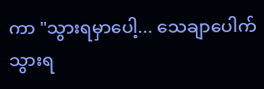ကာ "သွားရမှာပေါ့... သေချာပေါက် သွားရ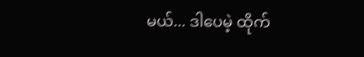မယ်... ဒါပေမဲ့ ထိုက်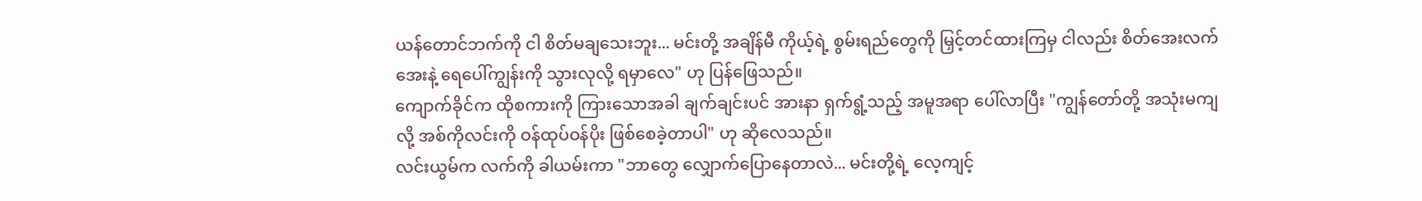ယန်တောင်ဘက်ကို ငါ စိတ်မချသေးဘူး... မင်းတို့ အချိန်မီ ကိုယ့်ရဲ့ စွမ်းရည်တွေကို မြှင့်တင်ထားကြမှ ငါလည်း စိတ်အေးလက်အေးနဲ့ ရေပေါ်ကျွန်းကို သွားလုလို့ ရမှာလေ" ဟု ပြန်ဖြေသည်။
ကျောက်ခိုင်က ထိုစကားကို ကြားသောအခါ ချက်ချင်းပင် အားနာ ရှက်ရွံ့သည့် အမူအရာ ပေါ်လာပြီး "ကျွန်တော်တို့ အသုံးမကျလို့ အစ်ကိုလင်းကို ဝန်ထုပ်ဝန်ပိုး ဖြစ်စေခဲ့တာပါ" ဟု ဆိုလေသည်။
လင်းယွမ်က လက်ကို ခါယမ်းကာ "ဘာတွေ လျှောက်ပြောနေတာလဲ... မင်းတို့ရဲ့ လေ့ကျင့်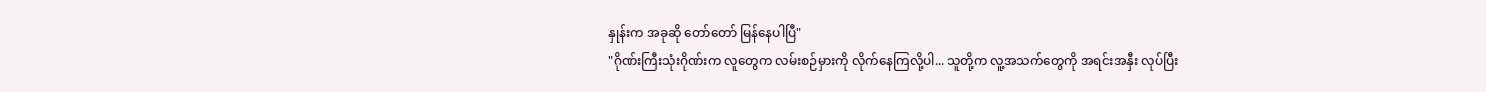နှုန်းက အခုဆို တော်တော် မြန်နေပါပြီ"
"ဂိုဏ်းကြီးသုံးဂိုဏ်းက လူတွေက လမ်းစဉ်မှားကို လိုက်နေကြလို့ပါ... သူတို့က လူ့အသက်တွေကို အရင်းအနှီး လုပ်ပြီး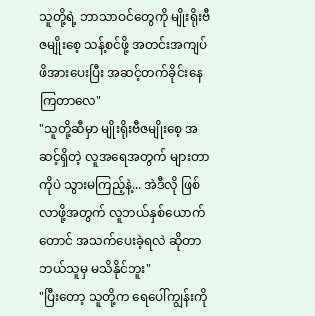သူတို့ရဲ့ ဘာသာဝင်တွေကို မျိုးရိုးဗီဇမျိုးစေ့ သန့်စင်ဖို့ အတင်းအကျပ် ဖိအားပေးပြီး အဆင့်တက်ခိုင်းနေကြတာလေ"
"သူတို့ဆီမှာ မျိုးရိုးဗီဇမျိုးစေ့ အဆင့်ရှိတဲ့ လူအရေအတွက် များတာကိုပဲ သွားမကြည့်နဲ့... အဲဒီလို ဖြစ်လာဖို့အတွက် လူဘယ်နှစ်ယောက်တောင် အသက်ပေးခဲ့ရလဲ ဆိုတာ ဘယ်သူမှ မသိနိုင်ဘူး"
"ပြီးတော့ သူတို့က ရေပေါ်ကျွန်းကို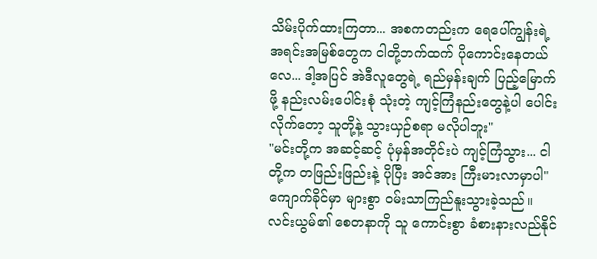သိမ်းပိုက်ထားကြတာ... အစကတည်းက ရေပေါ်ကျွန်းရဲ့ အရင်းအမြစ်တွေက ငါတို့ဘက်ထက် ပိုကောင်းနေတယ်လေ... ဒါ့အပြင် အဲဒီလူတွေရဲ့ ရည်မှန်းချက် ပြည့်မြောက်ဖို့ နည်းလမ်းပေါင်းစုံ သုံးတဲ့ ကျင့်ကြံနည်းတွေနဲ့ပါ ပေါင်းလိုက်တော့ သူတို့နဲ့ သွားယှဉ်စရာ မလိုပါဘူး"
"မင်းတို့က အဆင့်ဆင့် ပုံမှန်အတိုင်းပဲ ကျင့်ကြံသွား... ငါတို့က တဖြည်းဖြည်းနဲ့ ပိုပြီး အင်အား ကြီးမားလာမှာပါ"
ကျောက်ခိုင်မှာ များစွာ ဝမ်းသာကြည်နူးသွားခဲ့သည်။ လင်းယွမ်၏ စေတနာကို သူ ကောင်းစွာ ခံစားနားလည်နိုင်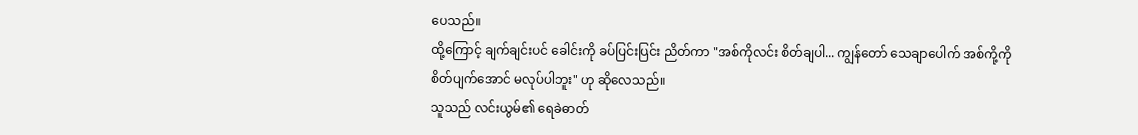ပေသည်။
ထို့ကြောင့် ချက်ချင်းပင် ခေါင်းကို ခပ်ပြင်းပြင်း ညိတ်ကာ "အစ်ကိုလင်း စိတ်ချပါ... ကျွန်တော် သေချာပေါက် အစ်ကို့ကို စိတ်ပျက်အောင် မလုပ်ပါဘူး" ဟု ဆိုလေသည်။
သူသည် လင်းယွမ်၏ ရေခဲဓာတ်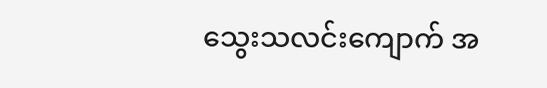သွေးသလင်းကျောက် အ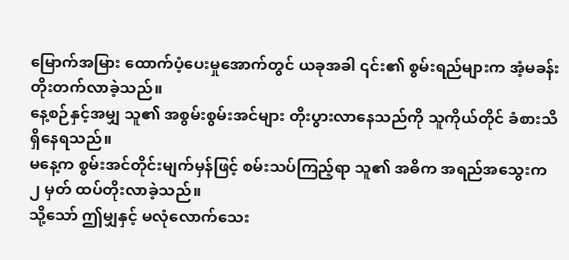မြောက်အမြား ထောက်ပံ့ပေးမှုအောက်တွင် ယခုအခါ ၎င်း၏ စွမ်းရည်များက အံ့မခန်း တိုးတက်လာခဲ့သည်။
နေ့စဉ်နှင့်အမျှ သူ၏ အစွမ်းစွမ်းအင်များ တိုးပွားလာနေသည်ကို သူကိုယ်တိုင် ခံစားသိရှိနေရသည်။
မနေ့က စွမ်းအင်တိုင်းမျက်မှန်ဖြင့် စမ်းသပ်ကြည့်ရာ သူ၏ အဓိက အရည်အသွေးက ၂ မှတ် ထပ်တိုးလာခဲ့သည်။
သို့သော် ဤမျှနှင့် မလုံလောက်သေး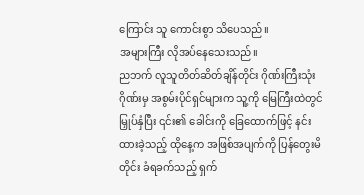ကြောင်း သူ ကောင်းစွာ သိပေသည်။
အများကြီး လိုအပ်နေသေးသည်။
ညဘက် လူသူတိတ်ဆိတ်ချိန်တိုင်း ဂိုဏ်းကြီးသုံးဂိုဏ်းမှ အစွမ်းပိုင်ရှင်များက သူ့ကို မြေကြီးထဲတွင် မြှုပ်နှံပြီး ၎င်း၏ ခေါင်းကို ခြေထောက်ဖြင့် နင်းထားခဲ့သည့် ထိုနေ့က အဖြစ်အပျက်ကို ပြန်တွေးမိတိုင်း ခံရခက်သည့် ရှက်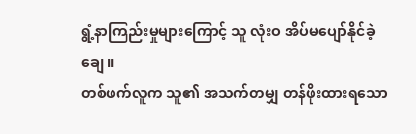ရွံ့နာကြည်းမှုများကြောင့် သူ လုံးဝ အိပ်မပျော်နိုင်ခဲ့ချေ။
တစ်ဖက်လူက သူ၏ အသက်တမျှ တန်ဖိုးထားရသော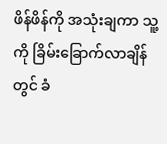ဖိန်ဖိန်ကို အသုံးချကာ သူ့ကို ခြိမ်းခြောက်လာချိန်တွင် ခံ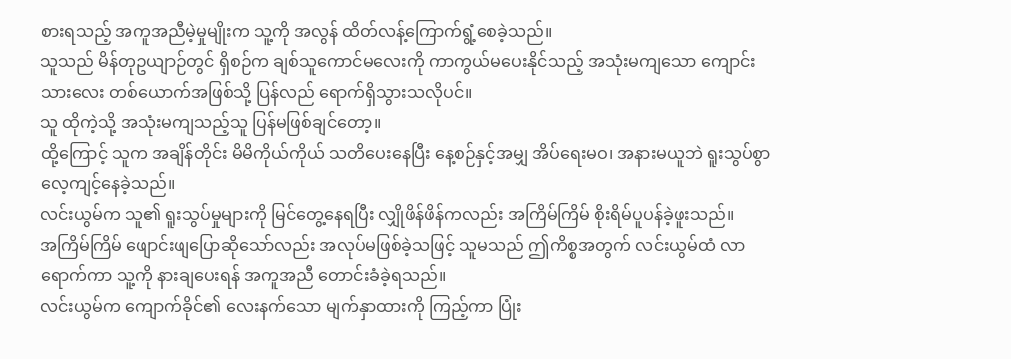စားရသည့် အကူအညီမဲ့မှုမျိုးက သူ့ကို အလွန် ထိတ်လန့်ကြောက်ရွံ့စေခဲ့သည်။
သူသည် မိန်တုဥယျာဉ်တွင် ရှိစဉ်က ချစ်သူကောင်မလေးကို ကာကွယ်မပေးနိုင်သည့် အသုံးမကျသော ကျောင်းသားလေး တစ်ယောက်အဖြစ်သို့ ပြန်လည် ရောက်ရှိသွားသလိုပင်။
သူ ထိုကဲ့သို့ အသုံးမကျသည့်သူ ပြန်မဖြစ်ချင်တော့။
ထို့ကြောင့် သူက အချိန်တိုင်း မိမိကိုယ်ကိုယ် သတိပေးနေပြီး နေ့စဉ်နှင့်အမျှ အိပ်ရေးမဝ၊ အနားမယူဘဲ ရူးသွပ်စွာ လေ့ကျင့်နေခဲ့သည်။
လင်းယွမ်က သူ၏ ရူးသွပ်မှုများကို မြင်တွေ့နေရပြီး လျှိုဖိန်ဖိန်ကလည်း အကြိမ်ကြိမ် စိုးရိမ်ပူပန်ခဲ့ဖူးသည်။
အကြိမ်ကြိမ် ဖျောင်းဖျပြောဆိုသော်လည်း အလုပ်မဖြစ်ခဲ့သဖြင့် သူမသည် ဤကိစ္စအတွက် လင်းယွမ်ထံ လာရောက်ကာ သူ့ကို နားချပေးရန် အကူအညီ တောင်းခံခဲ့ရသည်။
လင်းယွမ်က ကျောက်ခိုင်၏ လေးနက်သော မျက်နှာထားကို ကြည့်ကာ ပြုံး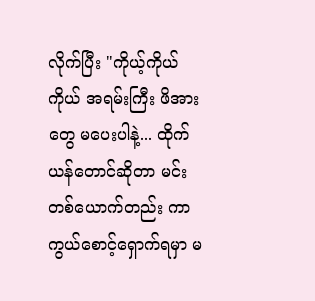လိုက်ပြီး "ကိုယ့်ကိုယ်ကိုယ် အရမ်းကြီး ဖိအားတွေ မပေးပါနဲ့... ထိုက်ယန်တောင်ဆိုတာ မင်းတစ်ယောက်တည်း ကာကွယ်စောင့်ရှောက်ရမှာ မ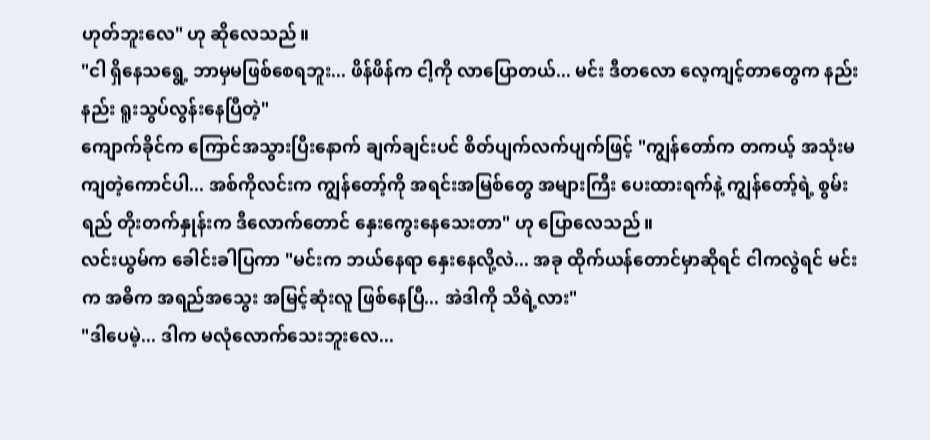ဟုတ်ဘူးလေ" ဟု ဆိုလေသည်။
"ငါ ရှိနေသရွေ့ ဘာမှမဖြစ်စေရဘူး... ဖိန်ဖိန်က ငါ့ကို လာပြောတယ်... မင်း ဒီတလော လေ့ကျင့်တာတွေက နည်းနည်း ရူးသွပ်လွန်းနေပြီတဲ့"
ကျောက်ခိုင်က ကြောင်အသွားပြီးနောက် ချက်ချင်းပင် စိတ်ပျက်လက်ပျက်ဖြင့် "ကျွန်တော်က တကယ့် အသုံးမကျတဲ့ကောင်ပါ... အစ်ကိုလင်းက ကျွန်တော့်ကို အရင်းအမြစ်တွေ အများကြီး ပေးထားရက်နဲ့ ကျွန်တော့်ရဲ့ စွမ်းရည် တိုးတက်နှုန်းက ဒီလောက်တောင် နှေးကွေးနေသေးတာ" ဟု ပြောလေသည်။
လင်းယွမ်က ခေါင်းခါပြကာ "မင်းက ဘယ်နေရာ နှေးနေလို့လဲ... အခု ထိုက်ယန်တောင်မှာဆိုရင် ငါကလွဲရင် မင်းက အဓိက အရည်အသွေး အမြင့်ဆုံးလူ ဖြစ်နေပြီ... အဲဒါကို သိရဲ့လား"
"ဒါပေမဲ့... ဒါက မလုံလောက်သေးဘူးလေ...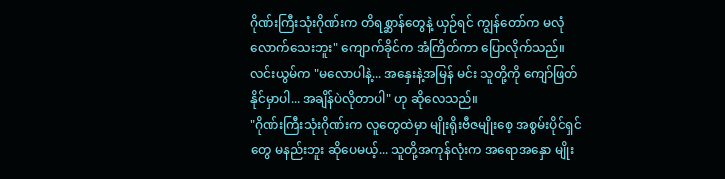ဂိုဏ်းကြီးသုံးဂိုဏ်းက တိရစ္ဆာန်တွေနဲ့ ယှဉ်ရင် ကျွန်တော်က မလုံလောက်သေးဘူး" ကျောက်ခိုင်က အံကြိတ်ကာ ပြောလိုက်သည်။
လင်းယွမ်က "မလောပါနဲ့... အနှေးနဲ့အမြန် မင်း သူတို့ကို ကျော်ဖြတ်နိုင်မှာပါ... အချိန်ပဲလိုတာပါ" ဟု ဆိုလေသည်။
"ဂိုဏ်းကြီးသုံးဂိုဏ်းက လူတွေထဲမှာ မျိုးရိုးဗီဇမျိုးစေ့ အစွမ်းပိုင်ရှင်တွေ မနည်းဘူး ဆိုပေမယ့်... သူတို့အကုန်လုံးက အရောအနှော မျိုး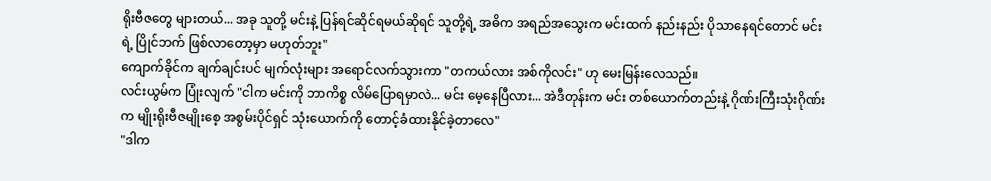ရိုးဗီဇတွေ များတယ်... အခု သူတို့ မင်းနဲ့ ပြန်ရင်ဆိုင်ရမယ်ဆိုရင် သူတို့ရဲ့ အဓိက အရည်အသွေးက မင်းထက် နည်းနည်း ပိုသာနေရင်တောင် မင်းရဲ့ ပြိုင်ဘက် ဖြစ်လာတော့မှာ မဟုတ်ဘူး"
ကျောက်ခိုင်က ချက်ချင်းပင် မျက်လုံးများ အရောင်လက်သွားကာ "တကယ်လား အစ်ကိုလင်း" ဟု မေးမြန်းလေသည်။
လင်းယွမ်က ပြုံးလျက် "ငါက မင်းကို ဘာကိစ္စ လိမ်ပြောရမှာလဲ... မင်း မေ့နေပြီလား... အဲဒီတုန်းက မင်း တစ်ယောက်တည်းနဲ့ ဂိုဏ်းကြီးသုံးဂိုဏ်းက မျိုးရိုးဗီဇမျိုးစေ့ အစွမ်းပိုင်ရှင် သုံးယောက်ကို တောင့်ခံထားနိုင်ခဲ့တာလေ"
"ဒါက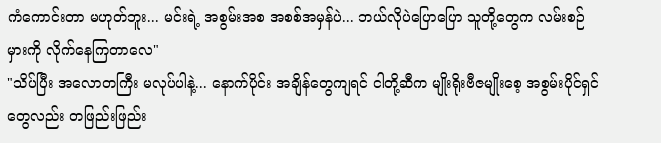ကံကောင်းတာ မဟုတ်ဘူး... မင်းရဲ့ အစွမ်းအစ အစစ်အမှန်ပဲ... ဘယ်လိုပဲပြောပြော သူတို့တွေက လမ်းစဉ်မှားကို လိုက်နေကြတာလေ"
"သိပ်ပြီး အလောတကြီး မလုပ်ပါနဲ့... နောက်ပိုင်း အချိန်တွေကျရင် ငါတို့ဆီက မျိုးရိုးဗီဇမျိုးစေ့ အစွမ်းပိုင်ရှင်တွေလည်း တဖြည်းဖြည်း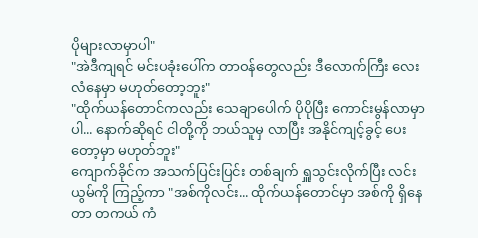ပိုများလာမှာပါ"
"အဲဒီကျရင် မင်းပခုံးပေါ်က တာဝန်တွေလည်း ဒီလောက်ကြီး လေးလံနေမှာ မဟုတ်တော့ဘူး"
"ထိုက်ယန်တောင်ကလည်း သေချာပေါက် ပိုပိုပြီး ကောင်းမွန်လာမှာပါ... နောက်ဆိုရင် ငါတို့ကို ဘယ်သူမှ လာပြီး အနိုင်ကျင့်ခွင့် ပေးတော့မှာ မဟုတ်ဘူး"
ကျောက်ခိုင်က အသက်ပြင်းပြင်း တစ်ချက် ရှူသွင်းလိုက်ပြီး လင်းယွမ်ကို ကြည့်ကာ "အစ်ကိုလင်း... ထိုက်ယန်တောင်မှာ အစ်ကို ရှိနေတာ တကယ် ကံ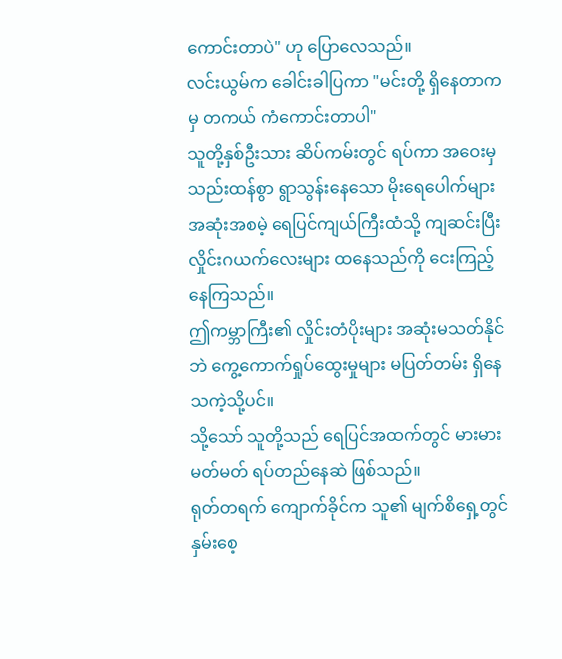ကောင်းတာပဲ" ဟု ပြောလေသည်။
လင်းယွမ်က ခေါင်းခါပြကာ "မင်းတို့ ရှိနေတာကမှ တကယ် ကံကောင်းတာပါ"
သူတို့နှစ်ဦးသား ဆိပ်ကမ်းတွင် ရပ်ကာ အဝေးမှ သည်းထန်စွာ ရွာသွန်းနေသော မိုးရေပေါက်များ အဆုံးအစမဲ့ ရေပြင်ကျယ်ကြီးထံသို့ ကျဆင်းပြီး လှိုင်းဂယက်လေးများ ထနေသည်ကို ငေးကြည့်နေကြသည်။
ဤကမ္ဘာကြီး၏ လှိုင်းတံပိုးများ အဆုံးမသတ်နိုင်ဘဲ ကွေ့ကောက်ရှုပ်ထွေးမှုများ မပြတ်တမ်း ရှိနေသကဲ့သို့ပင်။
သို့သော် သူတို့သည် ရေပြင်အထက်တွင် မားမားမတ်မတ် ရပ်တည်နေဆဲ ဖြစ်သည်။
ရုတ်တရက် ကျောက်ခိုင်က သူ၏ မျက်စိရှေ့တွင် နှမ်းစေ့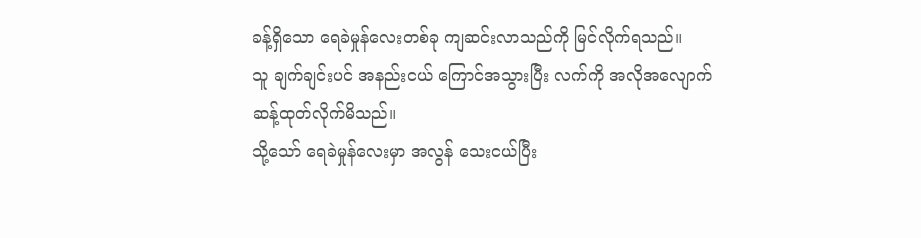ခန့်ရှိသော ရေခဲမှုန်လေးတစ်ခု ကျဆင်းလာသည်ကို မြင်လိုက်ရသည်။
သူ ချက်ချင်းပင် အနည်းငယ် ကြောင်အသွားပြီး လက်ကို အလိုအလျောက် ဆန့်ထုတ်လိုက်မိသည်။
သို့သော် ရေခဲမှုန်လေးမှာ အလွန် သေးငယ်ပြီး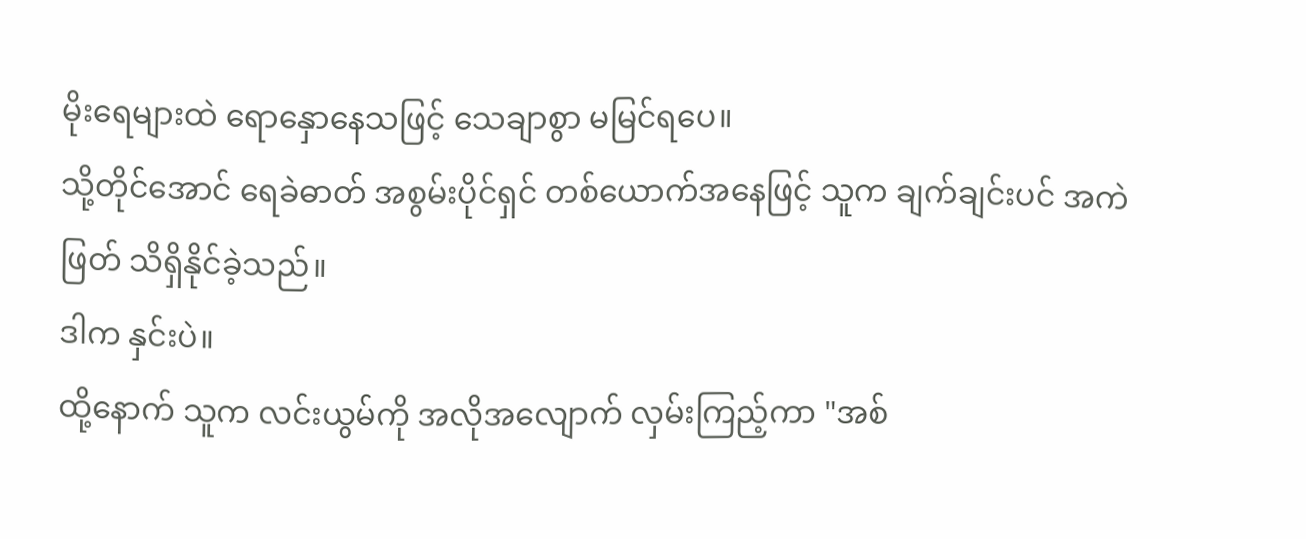မိုးရေများထဲ ရောနှောနေသဖြင့် သေချာစွာ မမြင်ရပေ။
သို့တိုင်အောင် ရေခဲဓာတ် အစွမ်းပိုင်ရှင် တစ်ယောက်အနေဖြင့် သူက ချက်ချင်းပင် အကဲဖြတ် သိရှိနိုင်ခဲ့သည်။
ဒါက နှင်းပဲ။
ထို့နောက် သူက လင်းယွမ်ကို အလိုအလျောက် လှမ်းကြည့်ကာ "အစ်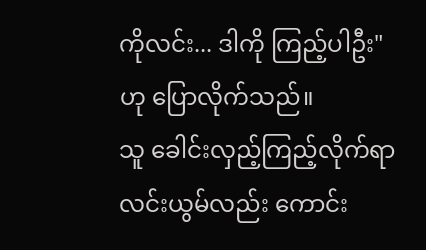ကိုလင်း... ဒါကို ကြည့်ပါဦး" ဟု ပြောလိုက်သည်။
သူ ခေါင်းလှည့်ကြည့်လိုက်ရာ လင်းယွမ်လည်း ကောင်း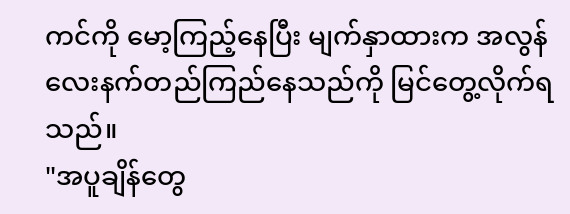ကင်ကို မော့ကြည့်နေပြီး မျက်နှာထားက အလွန် လေးနက်တည်ကြည်နေသည်ကို မြင်တွေ့လိုက်ရသည်။
"အပူချိန်တွေ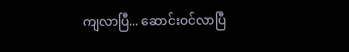ကျလာပြီ... ဆောင်းဝင်လာပြီ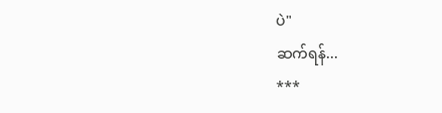ပဲ"
ဆက်ရန်...
***